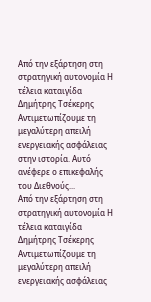Από την εξάρτηση στη στρατηγική αυτονομία Η τέλεια καταιγίδα Δημήτρης Τσέκερης Αντιμετωπίζουμε τη μεγαλύτερη απειλή ενεργειακής ασφάλειας στην ιστορία. Αυτό ανέφερε ο επικεφαλής του Διεθνούς...
Από την εξάρτηση στη στρατηγική αυτονομία Η τέλεια καταιγίδα Δημήτρης Τσέκερης Αντιμετωπίζουμε τη μεγαλύτερη απειλή ενεργειακής ασφάλειας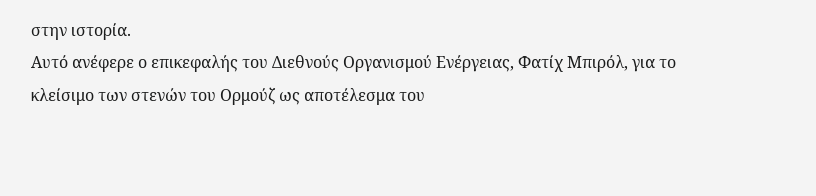στην ιστορία.
Αυτό ανέφερε ο επικεφαλής του Διεθνούς Οργανισμού Ενέργειας, Φατίχ Μπιρόλ, για το κλείσιμο των στενών του Ορμούζ ως αποτέλεσμα του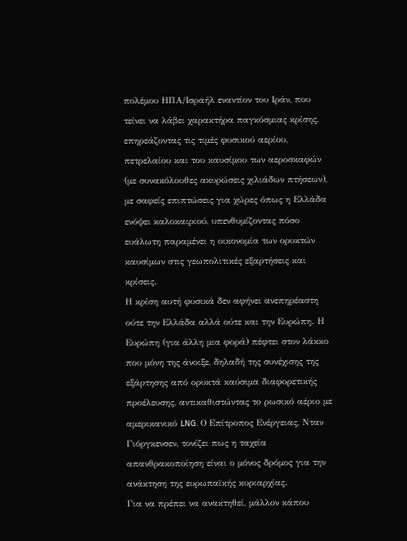πολέμου ΗΠΑ/Ισραήλ εναντίον του Ιράν, που τείνει να λάβει χαρακτήρα παγκόσμιας κρίσης, επηρεάζοντας τις τιμές φυσικού αερίου, πετρελαίου και του καυσίμου των αεροσκαφών (με συνακόλουθες ακυρώσεις χιλιάδων πτήσεων), με σαφείς επιπτώσεις για χώρες όπως η Ελλάδα ενόψει καλοκαιριού, υπενθυμίζοντας πόσο ευάλωτη παραμένει η οικονομία των ορυκτών καυσίμων στις γεωπολιτικές εξαρτήσεις και κρίσεις.
Η κρίση αυτή φυσικά δεν αφήνει ανεπηρέαστη ούτε την Ελλάδα αλλά ούτε και την Ευρώπη. Η Ευρώπη (για άλλη μια φορά) πέφτει στον λάκκο που μόνη της άνοιξε, δηλαδή της συνέχισης της εξάρτησης από ορυκτά καύσιμα διαφορετικής προέλευσης, αντικαθιστώντας το ρωσικό αέριο με αμερικανικό LNG. Ο Επίτροπος Ενέργειας, Νταν Γιόργκενσεν, τονίζει πως η ταχεία απανθρακοποίηση είναι ο μόνος δρόμος για την ανάκτηση της ευρωπαϊκής κυριαρχίας.
Για να πρέπει να ανακτηθεί, μάλλον κάπου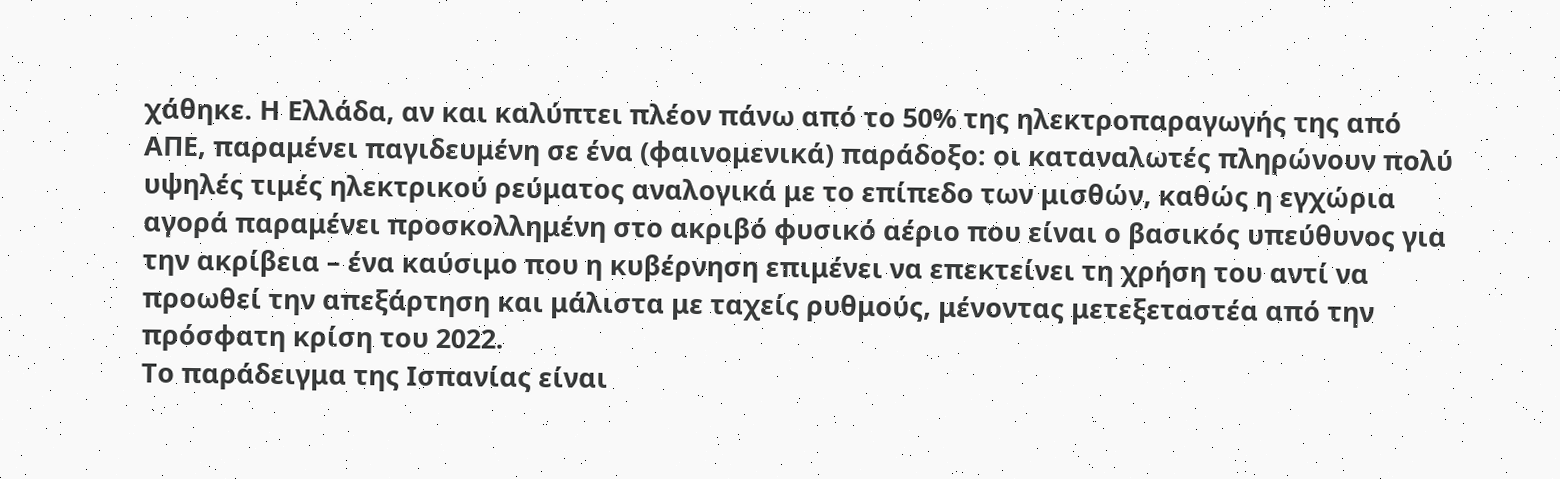χάθηκε. Η Ελλάδα, αν και καλύπτει πλέον πάνω από το 50% της ηλεκτροπαραγωγής της από ΑΠΕ, παραμένει παγιδευμένη σε ένα (φαινομενικά) παράδοξο: οι καταναλωτές πληρώνουν πολύ υψηλές τιμές ηλεκτρικού ρεύματος αναλογικά με το επίπεδο των μισθών, καθώς η εγχώρια αγορά παραμένει προσκολλημένη στο ακριβό φυσικό αέριο που είναι ο βασικός υπεύθυνος για την ακρίβεια – ένα καύσιμο που η κυβέρνηση επιμένει να επεκτείνει τη χρήση του αντί να προωθεί την απεξάρτηση και μάλιστα με ταχείς ρυθμούς, μένοντας μετεξεταστέα από την πρόσφατη κρίση του 2022.
Το παράδειγμα της Ισπανίας είναι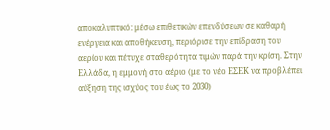αποκαλυπτικό: μέσω επιθετικών επενδύσεων σε καθαρή ενέργεια και αποθήκευση, περιόρισε την επίδραση του αερίου και πέτυχε σταθερότητα τιμών παρά την κρίση. Στην Ελλάδα, η εμμονή στο αέριο (με το νέο ΕΣΕΚ να προβλέπει αύξηση της ισχύος του έως το 2030)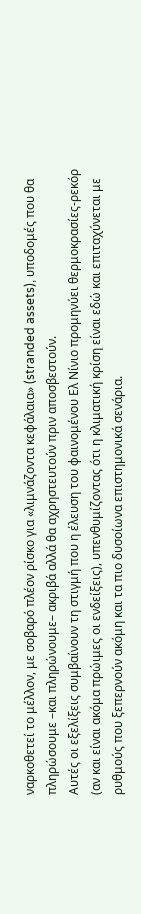ναρκοθετεί το μέλλον, με σοβαρό πλέον ρίσκο για «λιμνάζοντα κεφάλαια» (stranded assets), υποδομές που θα πληρώσουμε –και πληρώνουμε– ακριβά αλλά θα αχρηστευτούν πριν αποσβεστούν.
Αυτές οι εξελίξεις συμβαίνουν τη στιγμή που η έλευση του φαινομένου Ελ Νίνιο προμηνύει θερμοκρασίες-ρεκόρ (αν και είναι ακόμα πρώιμες οι ενδείξεις), υπενθυμίζοντας ότι η κλιματική κρίση είναι εδώ και επιταχύνεται με ρυθμούς που ξεπερνούν ακόμη και τα πιο δυσοίωνα επιστημονικά σενάρια.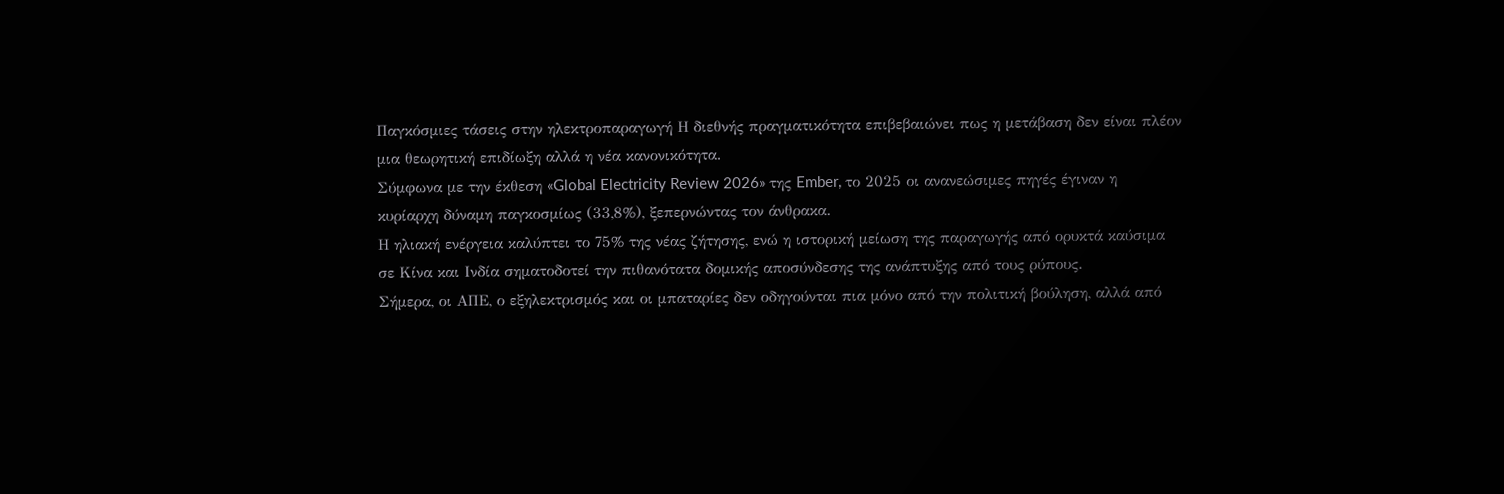Παγκόσμιες τάσεις στην ηλεκτροπαραγωγή Η διεθνής πραγματικότητα επιβεβαιώνει πως η μετάβαση δεν είναι πλέον μια θεωρητική επιδίωξη αλλά η νέα κανονικότητα.
Σύμφωνα με την έκθεση «Global Electricity Review 2026» της Ember, το 2025 οι ανανεώσιμες πηγές έγιναν η κυρίαρχη δύναμη παγκοσμίως (33,8%), ξεπερνώντας τον άνθρακα.
Η ηλιακή ενέργεια καλύπτει το 75% της νέας ζήτησης, ενώ η ιστορική μείωση της παραγωγής από ορυκτά καύσιμα σε Κίνα και Ινδία σηματοδοτεί την πιθανότατα δομικής αποσύνδεσης της ανάπτυξης από τους ρύπους.
Σήμερα, οι ΑΠΕ, ο εξηλεκτρισμός και οι μπαταρίες δεν οδηγούνται πια μόνο από την πολιτική βούληση, αλλά από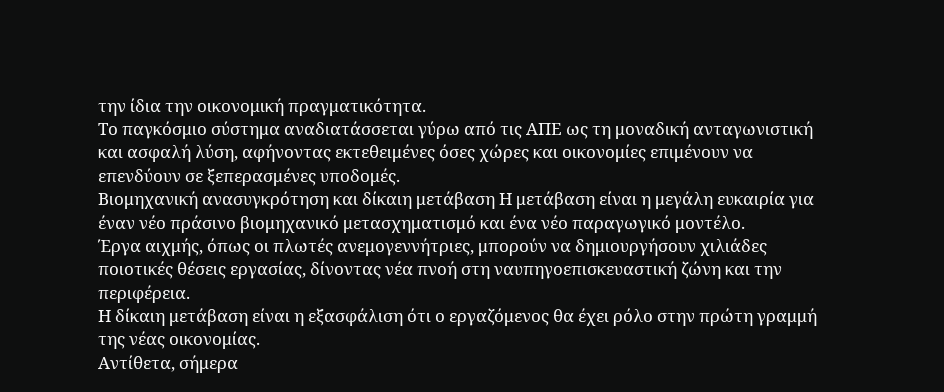την ίδια την οικονομική πραγματικότητα.
Το παγκόσμιο σύστημα αναδιατάσσεται γύρω από τις ΑΠΕ ως τη μοναδική ανταγωνιστική και ασφαλή λύση, αφήνοντας εκτεθειμένες όσες χώρες και οικονομίες επιμένουν να επενδύουν σε ξεπερασμένες υποδομές.
Βιομηχανική ανασυγκρότηση και δίκαιη μετάβαση Η μετάβαση είναι η μεγάλη ευκαιρία για έναν νέο πράσινο βιομηχανικό μετασχηματισμό και ένα νέο παραγωγικό μοντέλο.
Έργα αιχμής, όπως οι πλωτές ανεμογεννήτριες, μπορούν να δημιουργήσουν χιλιάδες ποιοτικές θέσεις εργασίας, δίνοντας νέα πνοή στη ναυπηγοεπισκευαστική ζώνη και την περιφέρεια.
Η δίκαιη μετάβαση είναι η εξασφάλιση ότι ο εργαζόμενος θα έχει ρόλο στην πρώτη γραμμή της νέας οικονομίας.
Αντίθετα, σήμερα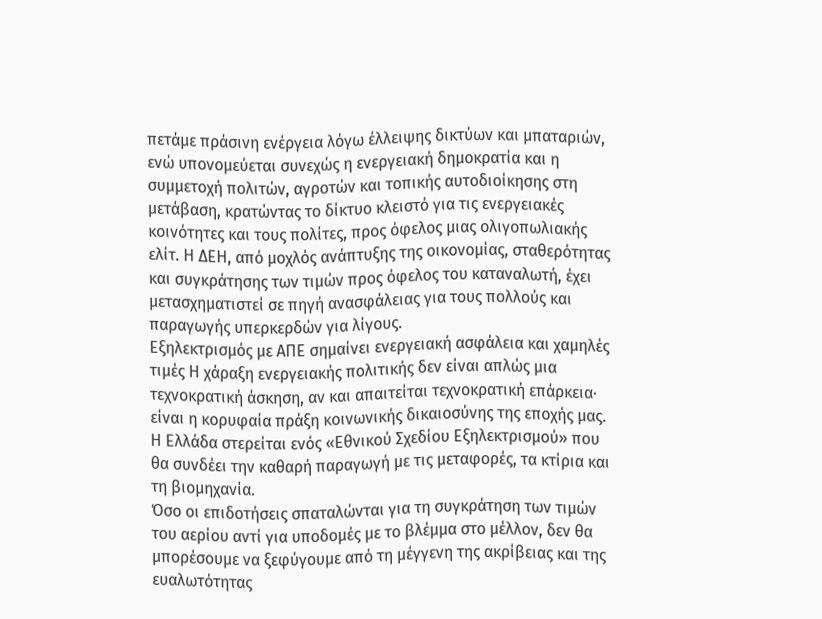πετάμε πράσινη ενέργεια λόγω έλλειψης δικτύων και μπαταριών, ενώ υπονομεύεται συνεχώς η ενεργειακή δημοκρατία και η συμμετοχή πολιτών, αγροτών και τοπικής αυτοδιοίκησης στη μετάβαση, κρατώντας το δίκτυο κλειστό για τις ενεργειακές κοινότητες και τους πολίτες, προς όφελος μιας ολιγοπωλιακής ελίτ. Η ΔΕΗ, από μοχλός ανάπτυξης της οικονομίας, σταθερότητας και συγκράτησης των τιμών προς όφελος του καταναλωτή, έχει μετασχηματιστεί σε πηγή ανασφάλειας για τους πολλούς και παραγωγής υπερκερδών για λίγους.
Εξηλεκτρισμός με ΑΠΕ σημαίνει ενεργειακή ασφάλεια και χαμηλές τιμές Η χάραξη ενεργειακής πολιτικής δεν είναι απλώς μια τεχνοκρατική άσκηση, αν και απαιτείται τεχνοκρατική επάρκεια· είναι η κορυφαία πράξη κοινωνικής δικαιοσύνης της εποχής μας. Η Ελλάδα στερείται ενός «Εθνικού Σχεδίου Εξηλεκτρισμού» που θα συνδέει την καθαρή παραγωγή με τις μεταφορές, τα κτίρια και τη βιομηχανία.
Όσο οι επιδοτήσεις σπαταλώνται για τη συγκράτηση των τιμών του αερίου αντί για υποδομές με το βλέμμα στο μέλλον, δεν θα μπορέσουμε να ξεφύγουμε από τη μέγγενη της ακρίβειας και της ευαλωτότητας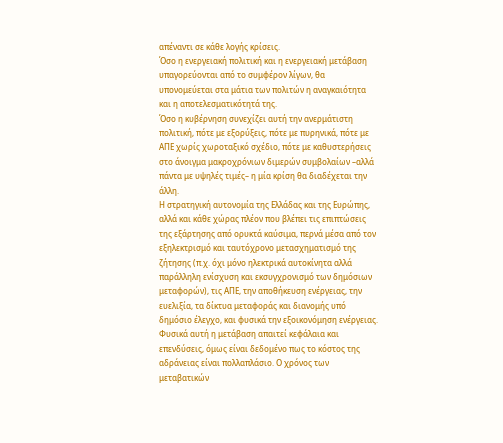απέναντι σε κάθε λογής κρίσεις.
Όσο η ενεργειακή πολιτική και η ενεργειακή μετάβαση υπαγορεύονται από το συμφέρον λίγων, θα υπονομεύεται στα μάτια των πολιτών η αναγκαιότητα και η αποτελεσματικότητά της.
Όσο η κυβέρνηση συνεχίζει αυτή την ανερμάτιστη πολιτική, πότε με εξορύξεις, πότε με πυρηνικά, πότε με ΑΠΕ χωρίς χωροταξικό σχέδιο, πότε με καθυστερήσεις στο άνοιγμα μακροχρόνιων διμερών συμβολαίων –αλλά πάντα με υψηλές τιμές– η μία κρίση θα διαδέχεται την άλλη.
Η στρατηγική αυτονομία της Ελλάδας και της Ευρώπης, αλλά και κάθε χώρας πλέον που βλέπει τις επιπτώσεις της εξάρτησης από ορυκτά καύσιμα, περνά μέσα από τον εξηλεκτρισμό και ταυτόχρονο μετασχηματισμό της ζήτησης (π.χ. όχι μόνο ηλεκτρικά αυτοκίνητα αλλά παράλληλη ενίσχυση και εκσυγχρονισμό των δημόσιων μεταφορών), τις ΑΠΕ, την αποθήκευση ενέργειας, την ευελιξία, τα δίκτυα μεταφοράς και διανομής υπό δημόσιο έλεγχο, και φυσικά την εξοικονόμηση ενέργειας.
Φυσικά αυτή η μετάβαση απαιτεί κεφάλαια και επενδύσεις, όμως είναι δεδομένο πως το κόστος της αδράνειας είναι πολλαπλάσιο. Ο χρόνος των μεταβατικών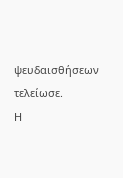ψευδαισθήσεων τελείωσε.
Η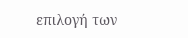επιλογή των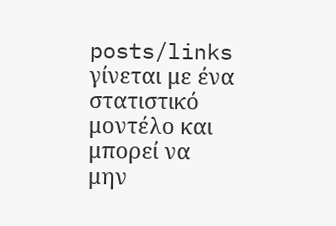posts/links γίνεται με ένα στατιστικό μοντέλο και μπορεί να μην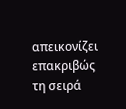απεικονίζει επακριβώς τη σειρά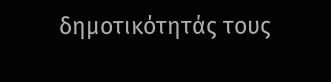δημοτικότητάς τους